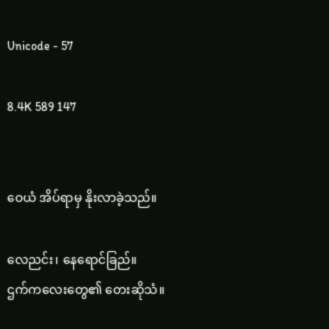Unicode - 57

8.4K 589 147


ဝေယံ အိပ်ရာမှ နိုးလာခဲ့သည်။

လေညင်း၊ နေရောင်ခြည်။
ဌက်ကလေးတွေ၏ တေးဆိုသံ။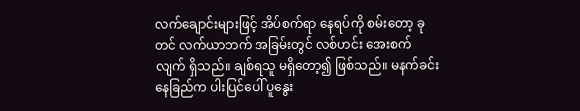လက်ချောင်းများဖြင့် အိပ်စက်ရာ နေရပ်ကို စမ်းတော့ ခုတင် လက်ယာဘက် အခြမ်းတွင် လစ်ဟင်း အေးစက်လျက် ရှိသည်။ ချစ်ရသူ မရှိတော့၍ ဖြစ်သည်။ မနက်ခင်း နေခြည်က ပါးပြင်ပေါ် ပူနွေး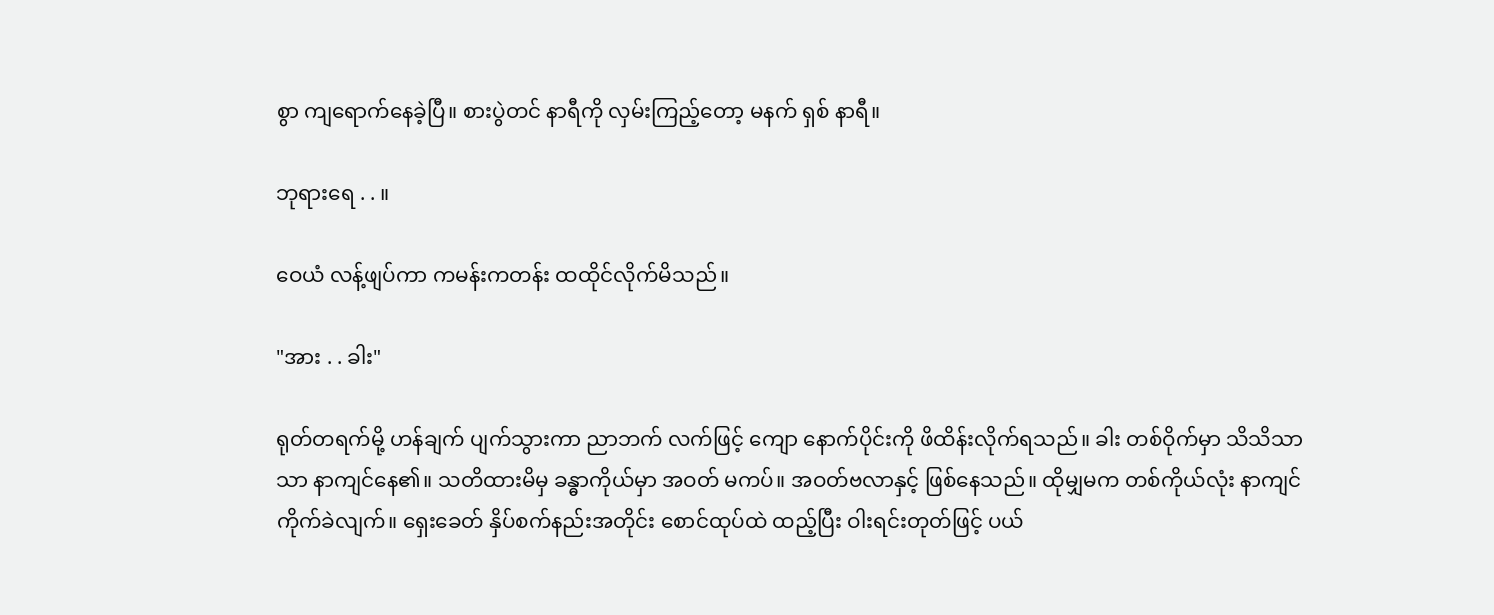စွာ ကျရောက်နေခဲ့ပြီ။ စားပွဲတင် နာရီကို လှမ်းကြည့်တော့ မနက် ရှစ် နာရီ။

ဘုရားရေ . . ။

ဝေယံ လန့်ဖျပ်ကာ ကမန်းကတန်း ထထိုင်လိုက်မိသည်။

"အား . . ခါး"

ရုတ်တရက်မို့ ဟန်ချက် ပျက်သွားကာ ညာဘက် လက်ဖြင့် ကျော နောက်ပိုင်းကို ဖိထိန်းလိုက်ရသည်။ ခါး တစ်ဝိုက်မှာ သိသိသာသာ နာကျင်နေ၏။ သတိထားမိမှ ခန္ဓာကိုယ်မှာ အဝတ် မကပ်။ အဝတ်ဗလာနှင့် ဖြစ်နေသည်။ ထိုမျှမက တစ်ကိုယ်လုံး နာကျင် ကိုက်ခဲလျက်။ ရှေးခေတ် နှိပ်စက်နည်းအတိုင်း စောင်ထုပ်ထဲ ထည့်ပြီး ဝါးရင်းတုတ်ဖြင့် ပယ်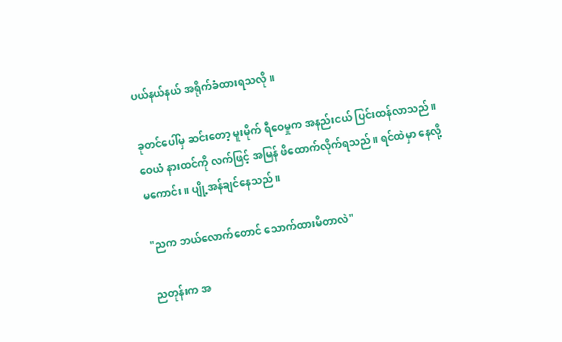ပယ်နယ်နယ် အရိုက်ခံထားရသလို။

ခုတင်ပေါ်မှ ဆင်းတော့ မူးမိုက် ရီဝေမှုက အနည်းငယ် ပြင်းထန်လာသည်။ ဝေယံ နားထင်ကို လက်ဖြင့် အမြန် ဖိထောက်လိုက်ရသည်။ ရင်ထဲမှာ နေလို့ မကောင်း။ ပျို့အန်ချင်နေသည်။

"ညက ဘယ်လောက်တောင် သောက်ထားမိတာလဲ"

ညတုန်းက အ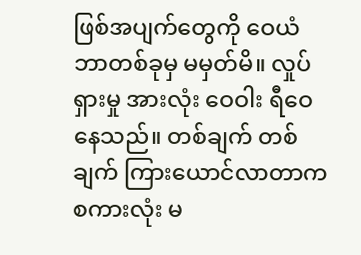ဖြစ်အပျက်တွေကို ဝေယံ ဘာတစ်ခုမှ မမှတ်မိ။ လှုပ်ရှားမှု အားလုံး ဝေဝါး ရီဝေနေသည်။ တစ်ချက် တစ်ချက် ကြားယောင်လာတာက စကားလုံး မ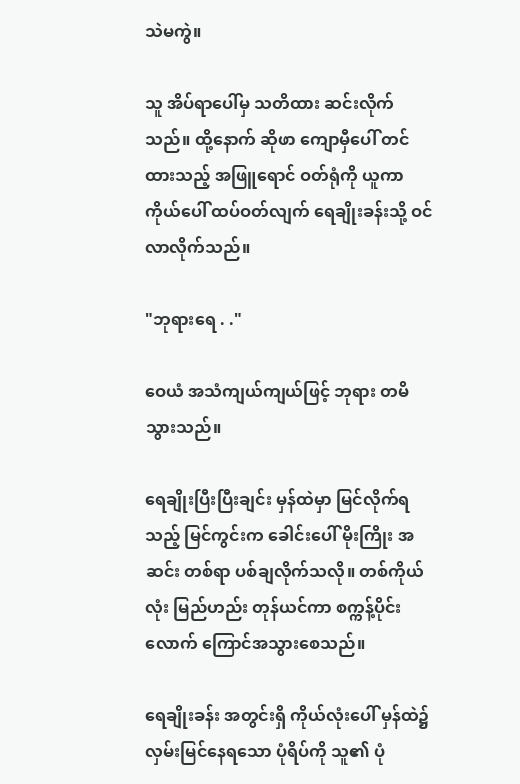သဲမကွဲ။

သူ အိပ်ရာပေါ်မှ သတိထား ဆင်းလိုက်သည်။ ထို့နောက် ဆိုဖာ ကျောမှီပေါ် တင်ထားသည့် အဖြူရောင် ဝတ်ရုံကို ယူကာ ကိုယ်ပေါ် ထပ်ဝတ်လျက် ရေချိုးခန်းသို့ ဝင်လာလိုက်သည်။

"ဘုရားရေ . ."

ဝေယံ အသံကျယ်ကျယ်ဖြင့် ဘုရား တမိသွားသည်။

ရေချိုးပြီးပြီးချင်း မှန်ထဲမှာ မြင်လိုက်ရသည့် မြင်ကွင်းက ခေါင်းပေါ် မိုးကြိုး အဆင်း တစ်ရာ ပစ်ချလိုက်သလို။ တစ်ကိုယ်လုံး မြည်ဟည်း တုန်ယင်ကာ စက္ကန့်ပိုင်းလောက် ကြောင်အသွားစေသည်။

ရေချိုးခန်း အတွင်းရှိ ကိုယ်လုံးပေါ် မှန်ထဲ၌ လှမ်းမြင်နေရသော ပုံရိပ်ကို သူ၏ ပုံ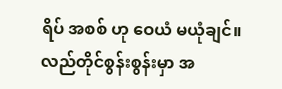ရိပ် အစစ် ဟု ဝေယံ မယုံချင်။ လည်တိုင်စွန်းစွန်းမှာ အ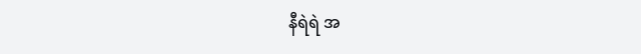နီရဲရဲ အ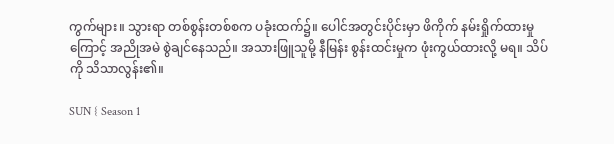ကွက်များ။ သွားရာ တစ်စွန်းတစ်စက ပခုံးထက်၌။ ပေါင်အတွင်းပိုင်းမှာ ဖိကိုက် နမ်းရှိုက်ထားမှုကြောင့် အညိုအမဲ စွဲချင်နေသည်။ အသားဖြူသူမို့ နီမြန်း စွန်းထင်းမှုက ဖုံးကွယ်ထားလို့ မရ။ သိပ်ကို သိသာလွန်း၏။

SUN { Season 1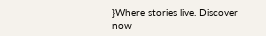}Where stories live. Discover now